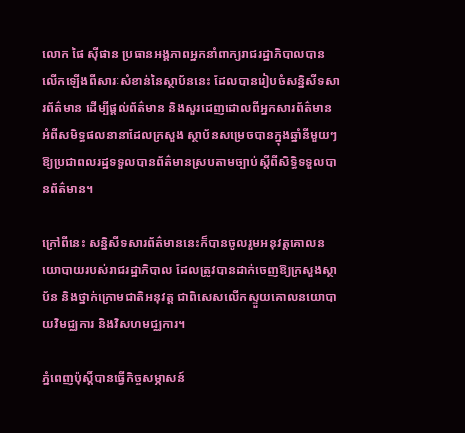លោក ផៃ ស៊ីផាន ប្រធានអង្គភាពអ្នកនាំពាក្យរាជរដ្ឋាភិបាលបានលើកឡើងពីសារៈសំខាន់នៃស្ថាប័ននេះ ដែលបានរៀបចំសន្និសីទសារព័ត៌មាន ដើម្បីផ្តល់ព័ត៌មាន និងសួរដេញដោលពីអ្នកសារព័ត៌មានអំពីសមិទ្ធផលនានាដែលក្រសួង ស្ថាប័នសម្រេចបានក្នុងឆ្នាំនីមួយៗ ឱ្យប្រជាពលរដ្ឋទទួលបានព័ត៌មានស្របតាមច្បាប់ស្តីពីសិទ្ធិទទួលបានព័ត៌មាន។

ក្រៅពីនេះ សន្និសីទសារព័ត៌មាននេះក៏បានចូលរួមអនុវត្តគោលនយោបាយរបស់រាជរដ្ឋាភិបាល ដែលត្រូវបានដាក់ចេញឱ្យក្រសួងស្ថាប័ន និងថ្នាក់ក្រោមជាតិអនុវត្ត ជាពិសេសលើកស្ទួយគោលនយោបាយវិមជ្ឈការ និងវិសហមជ្ឈការ។

ភ្នំពេញប៉ុស្តិ៍បានធ្វើកិច្ចសម្ភាសន៍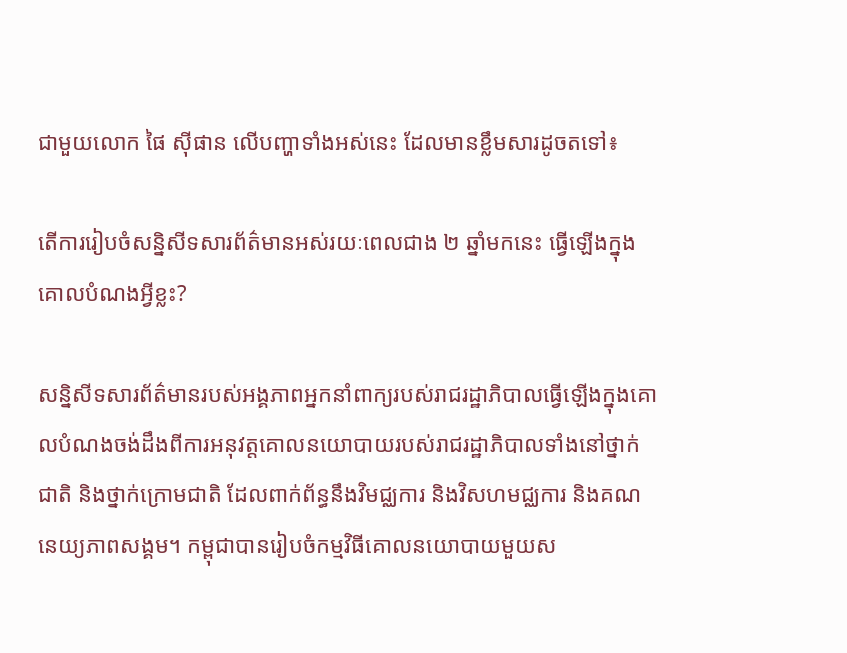ជាមួយលោក ផៃ ស៊ីផាន លើបញ្ហាទាំងអស់នេះ ដែលមានខ្លឹមសារដូចតទៅ៖

តើការរៀបចំសន្និសីទសារព័ត៌មានអស់រយៈពេលជាង ២ ឆ្នាំមកនេះ ធ្វើឡើងក្នុងគោលបំណងអ្វីខ្លះ?

សន្និសីទសារព័ត៌មានរបស់អង្គភាពអ្នកនាំពាក្យរបស់រាជរដ្ឋាភិបាលធ្វើឡើងក្នុងគោលបំណងចង់ដឹងពីការអនុវត្តគោលនយោបាយរបស់រាជរដ្ឋាភិបាលទាំងនៅថ្នាក់ជាតិ និងថ្នាក់ក្រោមជាតិ ដែលពាក់ព័ន្ធនឹងវិមជ្ឈការ និងវិសហមជ្ឈការ និងគណនេយ្យភាពសង្គម។ កម្ពុជាបានរៀបចំកម្មវិធីគោលនយោបាយមួយស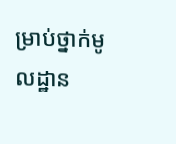ម្រាប់ថ្នាក់មូលដ្ឋាន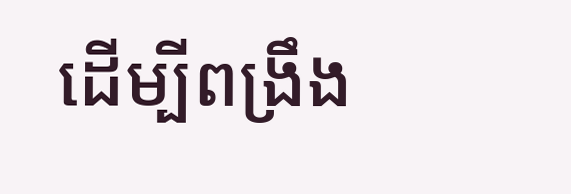ដើម្បីពង្រឹង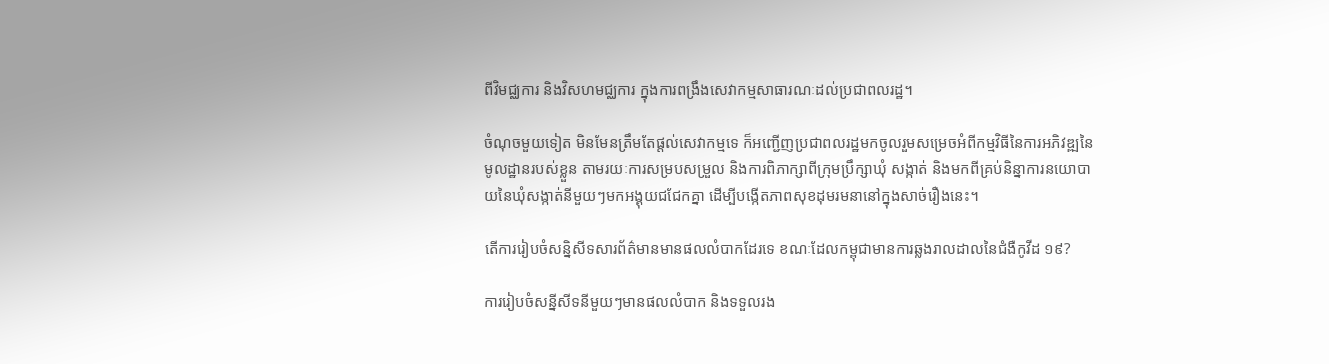ពីវិមជ្ឈការ និងវិសហមជ្ឈការ ក្នុងការពង្រឹងសេវាកម្មសាធារណៈដល់ប្រជាពលរដ្ឋ។

ចំណុចមួយទៀត មិនមែនត្រឹមតែផ្តល់សេវាកម្មទេ ក៏អញ្ជើញប្រជាពលរដ្ឋមកចូលរួមសម្រេចអំពីកម្មវិធីនៃការអភិវឌ្ឍនៃមូលដ្ឋានរបស់ខ្លួន តាមរយៈការសម្របសម្រួល និងការពិភាក្សាពីក្រុមប្រឹក្សាឃុំ សង្កាត់ និងមកពីគ្រប់និន្នាការនយោបាយនៃឃុំសង្កាត់នីមួយៗមកអង្គុយជជែកគ្នា ដើម្បីបង្កើតភាពសុខដុមរមនានៅក្នុងសាច់រឿងនេះ។

តើការរៀបចំសន្និសីទសារព័ត៌មានមានផលលំបាកដែរទេ ខណៈដែលកម្ពុជាមានការឆ្លងរាលដាលនៃជំងឺកូវីដ ១៩?

ការរៀបចំសន្នីសីទនីមួយៗមានផលលំបាក និងទទួលរង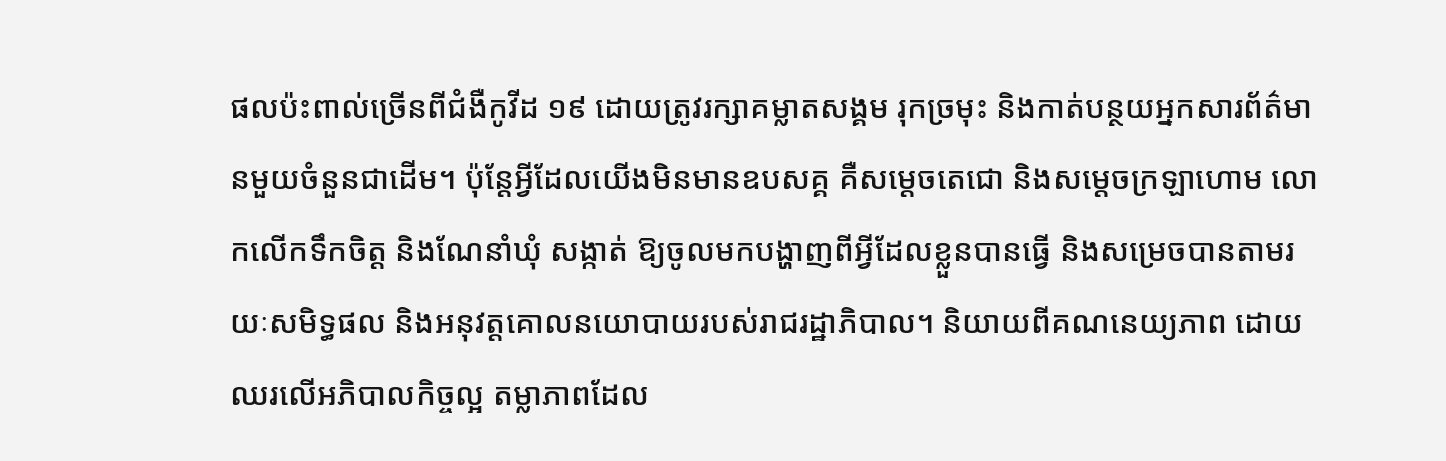ផលប៉ះពាល់ច្រើនពីជំងឺកូវីដ ១៩ ដោយត្រូវរក្សាគម្លាតសង្គម រុកច្រមុះ និងកាត់បន្ថយអ្នកសារព័ត៌មានមួយចំនួនជាដើម។ ប៉ុន្តែអ្វីដែលយើងមិនមានឧបសគ្គ គឺសម្តេចតេជោ និងសម្តេចក្រឡាហោម លោកលើកទឹកចិត្ត និងណែនាំឃុំ សង្កាត់ ឱ្យចូលមកបង្ហាញពីអ្វីដែលខ្លួនបានធ្វើ និងសម្រេចបានតាមរយៈសមិទ្ធផល និងអនុវត្តគោលនយោបាយរបស់រាជរដ្ឋាភិបាល។ និយាយពីគណនេយ្យភាព ដោយឈរលើអភិបាលកិច្ចល្អ តម្លាភាពដែល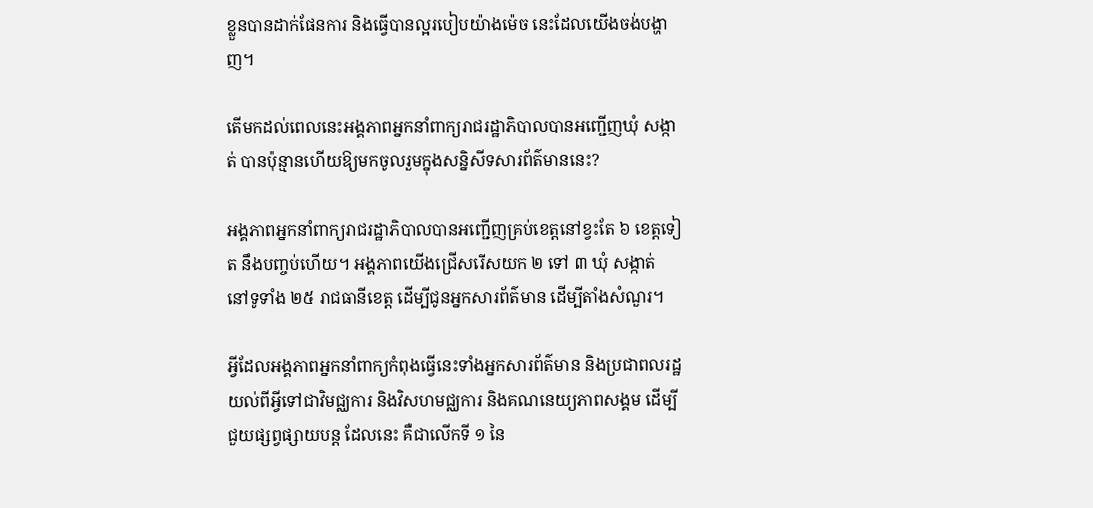ខ្លួនបានដាក់ផែនការ និងធ្វើបានល្អរបៀបយ៉ាងម៉េច នេះដែលយើងចង់បង្ហាញ។

តើមកដល់ពេលនេះអង្គភាពអ្នកនាំពាក្យរាជរដ្ឋាភិបាលបានអញ្ជើញឃុំ សង្កាត់ បានប៉ុន្មានហើយឱ្យមកចូលរួមក្នុងសន្និសីទសារព័ត៌មាននេះ?

អង្គភាពអ្នកនាំពាក្យរាជរដ្ឋាភិបាលបានអញ្ជើញគ្រប់ខេត្តនៅខ្វះតែ ៦ ខេត្តទៀត នឹងបញ្ចប់ហើយ។ អង្គភាពយើងជ្រើសរើសយក ២ ទៅ ៣ ឃុំ សង្កាត់ នៅទូទាំង ២៥ រាជធានីខេត្ត ដើម្បីជូនអ្នកសារព័ត៌មាន ដើម្បីតាំងសំណួរ។

អ្វីដែលអង្គភាពអ្នកនាំពាក្យកំពុងធ្វើនេះទាំងអ្នកសារព័ត៌មាន និងប្រជាពលរដ្ឋយល់ពីអ្វីទៅជាវិមជ្ឈការ និងវិសហមជ្ឈការ និងគណនេយ្យភាពសង្គម ដើម្បីជួយផ្សព្វផ្សាយបន្ត ដែលនេះ គឺជាលើកទី ១ នៃ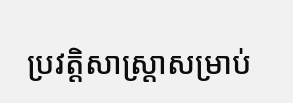ប្រវត្តិសាស្ត្រាសម្រាប់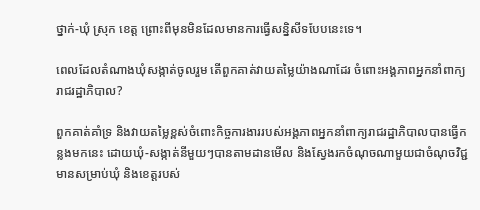ថ្នាក់-ឃុំ ស្រុក ខេត្ត ព្រោះពីមុនមិនដែលមានការធ្វើសន្និសីទបែបនេះទេ។

ពេលដែលតំណាងឃុំសង្កាត់ចូលរួម តើពួកគាត់វាយតម្លៃយ៉ាងណាដែរ ចំពោះអង្គភាពអ្នកនាំពាក្យរាជរដ្ឋាភិបាល?

ពួកគាត់គាំទ្រ និងវាយតម្លៃខ្ពស់ចំពោះកិច្ចការងាររបស់អង្គភាពអ្នកនាំពាក្យរាជរដ្ឋាភិបាលបានធ្វើកន្លងមកនេះ ដោយឃុំ-សង្កាត់នីមួយៗបានតាមដានមើល និងស្វែងរកចំណុចណាមួយជាចំណុចវិជ្ជមានសម្រាប់ឃុំ និងខេត្តរបស់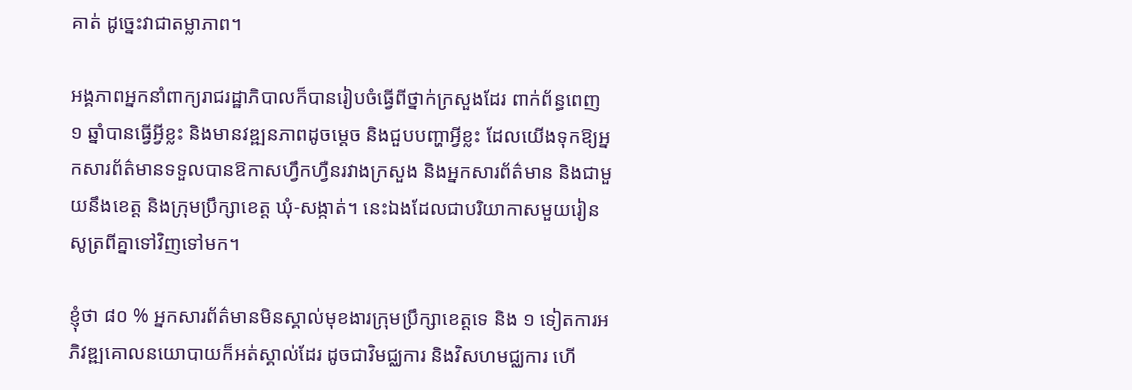គាត់ ដូច្នេះវាជាតម្លាភាព។

អង្គភាពអ្នកនាំពាក្យរាជរដ្ឋាភិបាលក៏បានរៀបចំធ្វើពីថ្នាក់ក្រសួងដែរ ពាក់ព័ន្ធពេញ ១ ឆ្នាំបានធ្វើអ្វីខ្លះ និងមានវឌ្ឍនភាពដូចម្តេច និងជួបបញ្ហាអ្វីខ្លះ ដែលយើងទុកឱ្យអ្នកសារព័ត៌មានទទួលបានឱកាសហ្វឹកហ្វឺនរវាងក្រសួង និងអ្នកសារព័ត៌មាន និងជាមួយនឹងខេត្ត និងក្រុមប្រឹក្សាខេត្ត ឃុំ-សង្កាត់។ នេះឯងដែលជាបរិយាកាសមួយរៀនសូត្រពីគ្នាទៅវិញទៅមក។

ខ្ញុំថា ៨០ % អ្នកសារព័ត៌មានមិនស្គាល់មុខងារក្រុមប្រឹក្សាខេត្តទេ និង ១ ទៀតការអភិវឌ្ឍគោលនយោបាយក៏អត់ស្គាល់ដែរ ដូចជាវិមជ្ឈការ និងវិសហមជ្ឈការ ហើ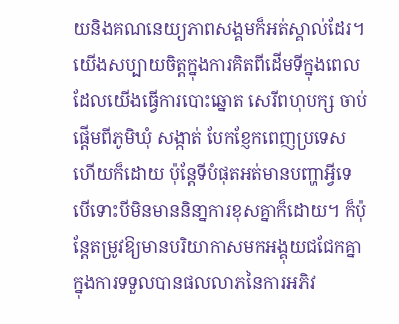យនិងគណនេយ្យភាពសង្គមក៏អត់ស្គាល់ដែរ។ យើងសប្បាយចិត្តក្នុងការគិតពីដើមទីក្នុងពេលដែលយើងធ្វើការបោះឆ្នោត សេរីពហុបក្ស ចាប់ផ្តើមពីភូមិឃុំ សង្កាត់ បែកខ្ញែកពេញប្រទេសហើយក៏ដោយ ប៉ុន្តែទីបំផុតអត់មានបញ្ហាអ្វីទេ បើទោះបីមិនមាននិនា្នការខុសគ្នាក៏ដោយ។ ក៏ប៉ុន្តែតម្រូវឱ្យមានបរិយាកាសមកអង្គុយជជែកគ្នាក្នុងការទទួលបានផលលាភនៃការអភិវ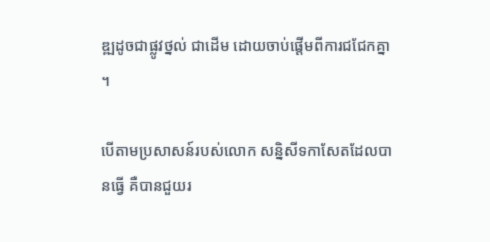ឌ្ឍដូចជាផ្លូវថ្នល់ ជាដើម ដោយចាប់ផ្តើមពីការជជែកគ្នា។

បើតាមប្រសាសន៍របស់លោក សន្និសីទកាសែតដែលបានធ្វើ គឺបានជួយរ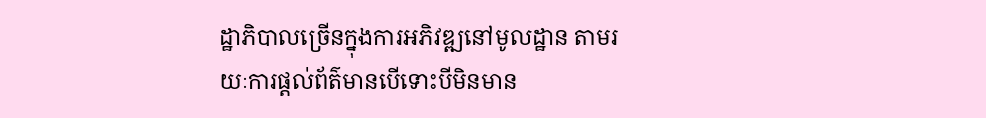ដ្ឋាភិបាលច្រើនក្នុងការអភិវឌ្ឍនៅមូលដ្ឋាន តាមរយៈការផ្តល់ព័ត៌មានបើទោះបីមិនមាន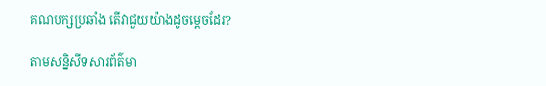គណបក្សប្រឆាំង តើវាជួយយ៉ាងដូចម្តេចដែរ?

តាមសន្និសីទសារព័ត៌មា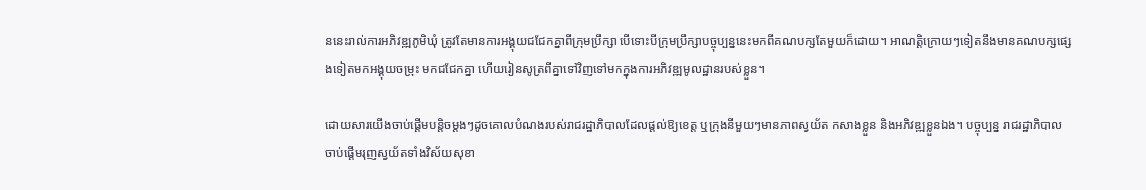ននេះរាល់ការអភិវឌ្ឍភូមិឃុំ ត្រូវតែមានការអង្គុយជជែកគ្នាពីក្រុមប្រឹក្សា បើទោះបីក្រុមប្រឹក្សាបច្ចុប្បន្ននេះមកពីគណបក្សតែមួយក៏ដោយ។ អាណត្តិក្រោយៗទៀតនឹងមានគណបក្សផ្សេងទៀតមកអង្គុយចម្រុះ មកជជែកគ្នា ហើយរៀនសូត្រពីគ្នាទៅវិញទៅមកក្នុងការអភិវឌ្ឍមូលដ្ឋានរបស់ខ្លួន។

ដោយសារយើងចាប់ផ្តើមបន្តិចម្តងៗដូចគោលបំណងរបស់រាជរដ្ឋាភិបាលដែលផ្តល់ឱ្យខេត្ត ឬក្រុងនីមួយៗមានភាពស្វយ័ត កសាងខ្លួន និងអភិវឌ្ឍខ្លួនឯង។ បច្ចុប្បន្ន រាជរដ្ឋាភិបាលចាប់ផ្តើមរុញស្វយ័តទាំងវិស័យសុខា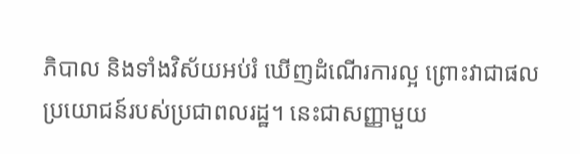ភិបាល និងទាំងវិស័យអប់រំ ឃើញដំណើរការល្អ ព្រោះវាជាផលប្រយោជន៍របស់ប្រជាពលរដ្ឋ។ នេះជាសញ្ញាមួយ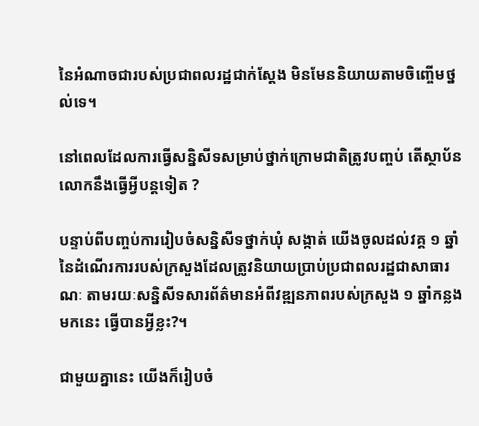នៃអំណាចជារបស់ប្រជាពលរដ្ឋជាក់ស្តែង មិនមែននិយាយតាមចិញ្ចើមថ្នល់ទេ។

នៅពេលដែលការធ្វើសន្និសីទសម្រាប់ថ្នាក់ក្រោមជាតិត្រូវបញ្ចប់ តើស្ថាប័នលោកនឹងធ្វើអ្វីបន្តទៀត ?

បន្ទាប់ពីបញ្ចប់ការរៀបចំសន្និសីទថ្នាក់ឃុំ សង្កាត់ យើងចូលដល់វគ្គ ១ ឆ្នាំនៃដំណើរការរបស់ក្រសួងដែលត្រូវនិយាយប្រាប់ប្រជាពលរដ្ឋជាសាធារណៈ តាមរយៈសន្និសីទសារព័ត៌មានអំពីវឌ្ឍនភាពរបស់ក្រសួង ១ ឆ្នាំកន្លងមកនេះ ធ្វើបានអ្វីខ្លះ?។

ជាមួយគ្នានេះ យើងក៏រៀបចំ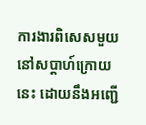ការងារពិសេសមួយនៅសប្តាហ៍ក្រោយនេះ ដោយនឹងអញ្ជើ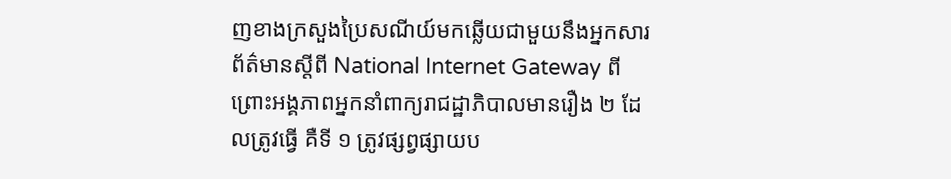ញខាងក្រសួងប្រៃសណីយ៍មកឆ្លើយជាមួយនឹងអ្នកសារព័ត៌មានស្តីពី National Internet Gateway ពីព្រោះអង្គភាពអ្នកនាំពាក្យរាជដ្ឋាភិបាលមានរឿង ២ ដែលត្រូវធ្វើ គឺទី ១ ត្រូវផ្សព្វផ្សាយប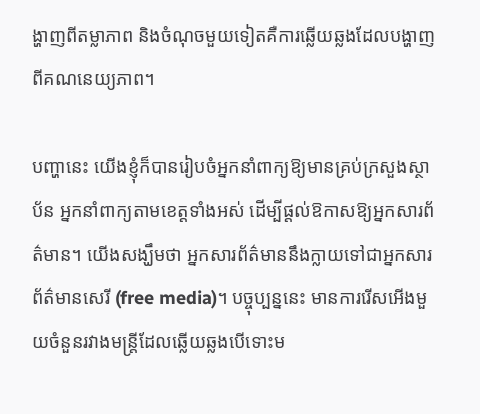ង្ហាញពីតម្លាភាព និងចំណុចមួយទៀតគឺការឆ្លើយឆ្លងដែលបង្ហាញពីគណនេយ្យភាព។

បញ្ហានេះ យើងខ្ញុំក៏បានរៀបចំអ្នកនាំពាក្យឱ្យមានគ្រប់ក្រសួងស្ថាប័ន អ្នកនាំពាក្យតាមខេត្តទាំងអស់ ដើម្បីផ្តល់ឱកាសឱ្យអ្នកសារព័ត៌មាន។ យើងសង្ឃឹមថា អ្នកសារព័ត៌មាននឹងក្លាយទៅជាអ្នកសារព័ត៌មានសេរី (free media)។ បច្ចុប្បន្ននេះ មានការរើសអើងមួយចំនួនរវាងមន្ត្រីដែលឆ្លើយឆ្លងបើទោះម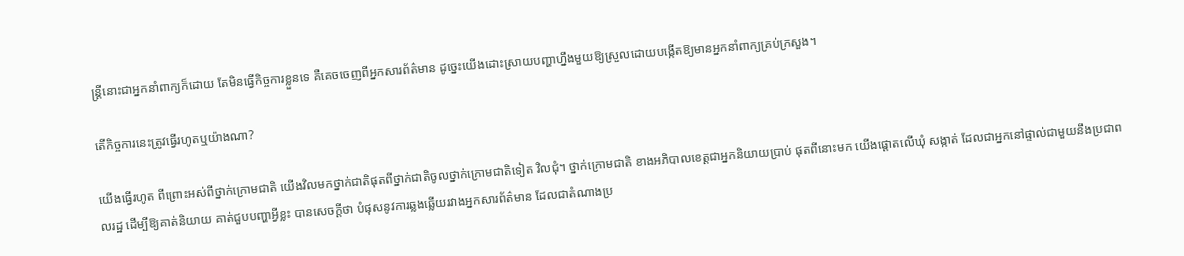ន្ត្រីនោះជាអ្នកនាំពាក្យក៏ដោយ តែមិនធ្វើកិច្ចការខ្លួនទេ គឺគេចចេញពីអ្នកសារព័ត៌មាន ដូច្នេះយើងដោះស្រាយបញ្ហាហ្នឹងមួយឱ្យស្រួលដោយបង្កើតឱ្យមានអ្នកនាំពាក្យគ្រប់ក្រសួង។

តើកិច្ចការនេះត្រូវធ្វើរហូតឬយ៉ាងណា?

យើងធ្វើរហូត ពីព្រោះអស់ពីថ្នាក់ក្រោមជាតិ យើងវិលមកថ្នាក់ជាតិផុតពីថ្នាក់ជាតិចូលថ្នាក់ក្រោមជាតិទៀត វិលជុំ។ ថ្នាក់ក្រោមជាតិ ខាងអភិបាលខេត្តជាអ្នកនិយាយប្រាប់ ផុតពីនោះមក យើងផ្តោតលើឃុំ សង្កាត់ ដែលជាអ្នកនៅផ្ទាល់ជាមួយនឹងប្រជាពលរដ្ឋ ដើម្បីឱ្យគាត់និយាយ គាត់ជួបបញ្ហាអ្វីខ្លះ បានសេចក្តីថា បំផុសនូវការឆ្លងឆ្លើយរវាងអ្នកសារព័ត៌មាន ដែលជាតំណាងប្រ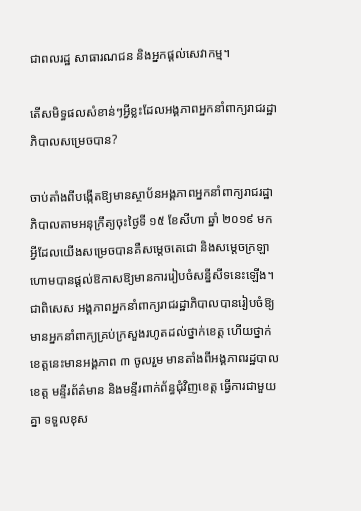ជាពលរដ្ឋ សាធារណជន និងអ្នកផ្តល់សេវាកម្ម។

តើសមិទ្ធផលសំខាន់ៗអ្វីខ្លះដែលអង្គភាពអ្នកនាំពាក្យរាជរដ្ឋាភិបាលសម្រេចបាន?

ចាប់តាំងពីបង្កើតឱ្យមានស្ថាប័នអង្គភាពអ្នកនាំពាក្យរាជរដ្ឋាភិបាលតាមអនុក្រឹត្យចុះថ្ងៃទី ១៥ ខែសីហា ឆ្នាំ ២០១៩ មក អ្វីដែលយើងសម្រេចបានគឺសម្តេចតេជោ និងសម្តេចក្រឡាហោមបានផ្តល់ឱកាសឱ្យមានការរៀបចំសន្នីសីទនេះឡើង។ ជាពិសេស អង្គភាពអ្នកនាំពាក្យរាជរដ្ឋាភិបាលបានរៀបចំឱ្យមានអ្នកនាំពាក្យគ្រប់ក្រសួងរហូតដល់ថ្នាក់ខេត្ត ហើយថ្នាក់ខេត្តនេះមានអង្គភាព ៣ ចូលរួម មានតាំងពីអង្គភាពរដ្ឋបាលខេត្ត មន្ទីរព័ត៌មាន និងមន្ទីរពាក់ព័ន្ធជុំវិញខេត្ត ធ្វើការជាមួយគ្នា ទទួលខុស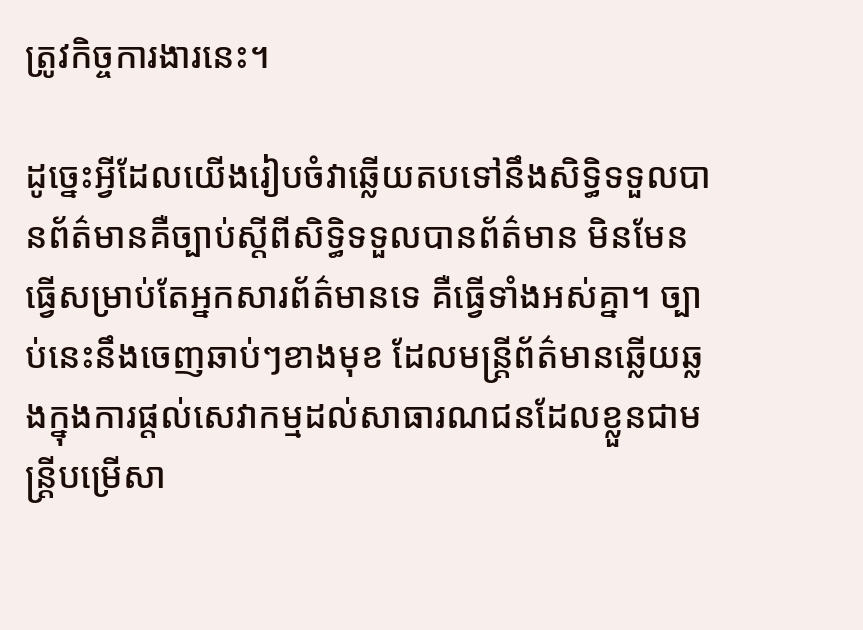ត្រូវកិច្ចការងារនេះ។

ដូច្នេះអ្វីដែលយើងរៀបចំវាឆ្លើយតបទៅនឹងសិទ្ធិទទួលបានព័ត៌មានគឺច្បាប់ស្តីពីសិទ្ធិទទួលបានព័ត៌មាន មិនមែនធ្វើសម្រាប់តែអ្នកសារព័ត៌មានទេ គឺធ្វើទាំងអស់គ្នា។ ច្បាប់នេះនឹងចេញឆាប់ៗខាងមុខ ដែលមន្ត្រីព័ត៌មានឆ្លើយឆ្លងក្នុងការផ្តល់សេវាកម្មដល់សាធារណជនដែលខ្លួនជាមន្ត្រីបម្រើសា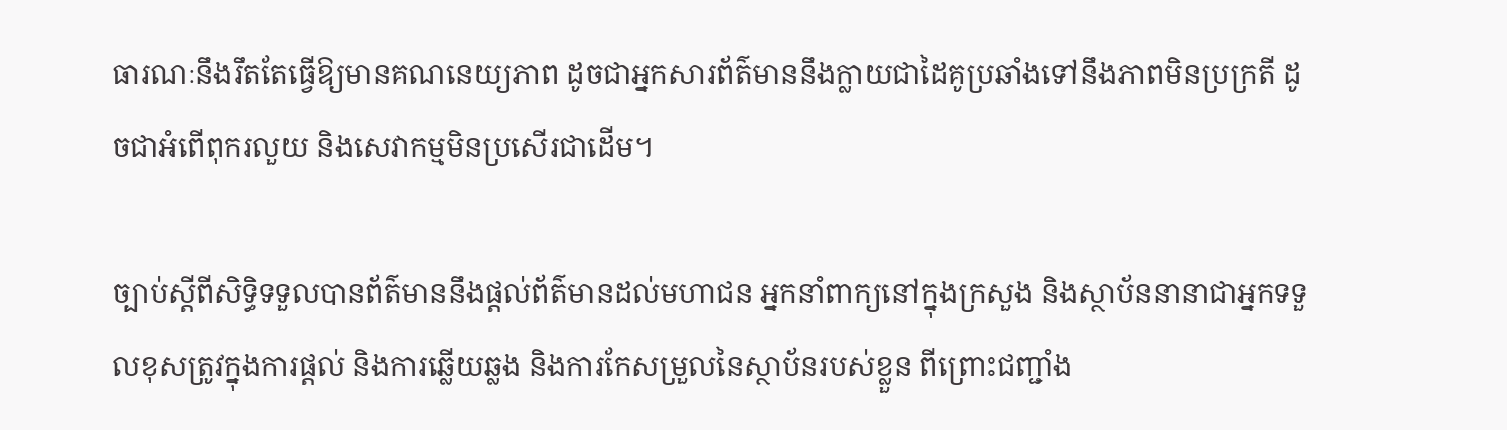ធារណៈនឹងរឹតតែធ្វើឱ្យមានគណនេយ្យភាព ដូចជាអ្នកសារព័ត៌មាននឹងក្លាយជាដៃគូប្រឆាំងទៅនឹងភាពមិនប្រក្រតី ដូចជាអំពើពុករលួយ និងសេវាកម្មមិនប្រសើរជាដើម។

ច្បាប់ស្តីពីសិទ្ធិទទួលបានព័ត៌មាននឹងផ្តល់ព័ត៌មានដល់មហាជន អ្នកនាំពាក្យនៅក្នុងក្រសួង និងស្ថាប័ននានាជាអ្នកទទួលខុសត្រូវក្នុងការផ្តល់ និងការឆ្លើយឆ្លង និងការកែសម្រួលនៃស្ថាប័នរបស់ខ្លួន ពីព្រោះជញ្ជាំង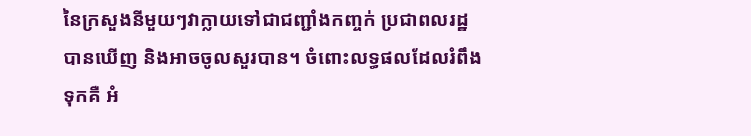នៃក្រសួងនីមួយៗវាក្លាយទៅជាជញ្ជាំងកញ្ចក់ ប្រជាពលរដ្ឋ បានឃើញ និងអាចចូលសួរបាន។ ចំពោះលទ្ធផលដែលរំពឹងទុកគឺ អំ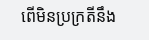ពើមិនប្រក្រតីនឹង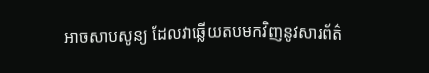អាចសាបសូន្យ ដែលវាឆ្លើយតបមកវិញនូវសារព័ត៌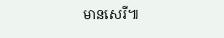មានសេរី៕